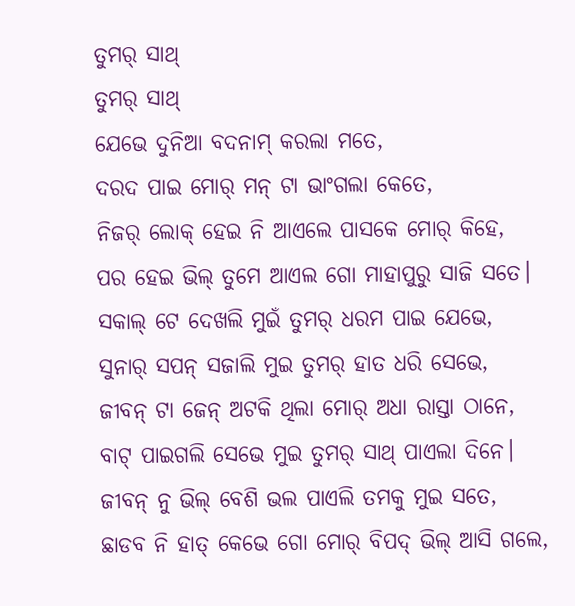ତୁମର୍ ସାଥ୍
ତୁମର୍ ସାଥ୍
ଯେଭେ ଦୁନିଆ ବଦନାମ୍ କରଲା ମତେ,
ଦରଦ ପାଇ ମୋର୍ ମନ୍ ଟା ଭାଂଗଲା କେତେ,
ନିଜର୍ ଲୋକ୍ ହେଇ ନି ଆଏଲେ ପାସକେ ମୋର୍ କିହେ,
ପର ହେଇ ଭିଲ୍ ତୁମେ ଆଏଲ ଗୋ ମାହାପୁରୁ ସାଜି ସତେ।
ସକାଲ୍ ଟେ ଦେଖଲି ମୁଇଁ ତୁମର୍ ଧରମ ପାଇ ଯେଭେ,
ସୁନାର୍ ସପନ୍ ସଜାଲି ମୁଇ ତୁମର୍ ହାତ ଧରି ସେଭେ,
ଜୀବନ୍ ଟା ଜେନ୍ ଅଟକି ଥିଲା ମୋର୍ ଅଧା ରାସ୍ତା ଠାନେ,
ବାଟ୍ ପାଇଗଲି ସେଭେ ମୁଇ ତୁମର୍ ସାଥ୍ ପାଏଲା ଦିନେ।
ଜୀବନ୍ ନୁ ଭିଲ୍ ବେଶି ଭଲ ପାଏଲି ତମକୁ ମୁଇ ସତେ,
ଛାଡବ ନି ହାତ୍ କେଭେ ଗୋ ମୋର୍ ବିପଦ୍ ଭିଲ୍ ଆସି ଗଲେ,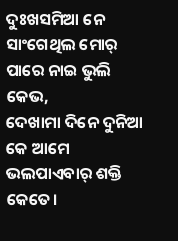ଦୁଃଖସମିଆ ନେ ସାଂଗେଥିଲ ମୋର୍ ପାରେ ନାଇ ଭୁଲି କେଭ,
ଦେଖାମା ଦିନେ ଦୁନିଆ କେ ଆମେ ଭଲପାଏବାର୍ ଶକ୍ତି କେତେ।